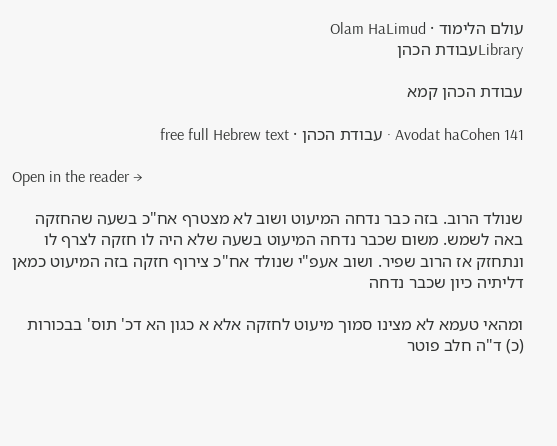עולם הלימוד · Olam HaLimud
Libraryעבודת הכהן

עבודת הכהן קמא

Avodat haCohen 141 · עבודת הכהן · free full Hebrew text

Open in the reader →

שנולד הרוב. בזה כבר נדחה המיעוט ושוב לא מצטרף אח"כ בשעה שהחזקה באה לשמש. משום שכבר נדחה המיעוט בשעה שלא היה לו חזקה לצרף לו ונתחזק אז הרוב שפיר. ושוב אעפ"י שנולד אח"כ צירוף חזקה בזה המיעוט כמאן דליתיה כיון שכבר נדחה

ומהאי טעמא לא מצינו סמוך מיעוט לחזקה אלא א כגון הא דכ' תוס' בבכורות (כ) ד"ה חלב פוטר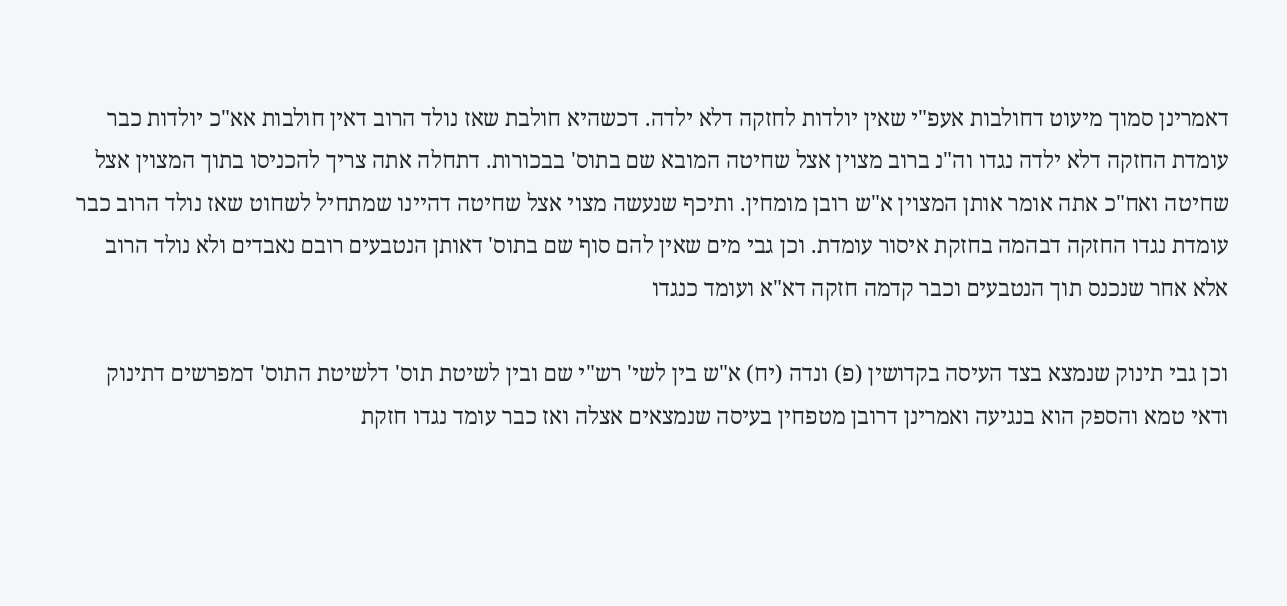דאמרינן סמוך מיעוט דחולבות אעפ"י שאין יולדות לחזקה דלא ילדה. דכשהיא חולבת שאז נולד הרוב דאין חולבות אא"כ יולדות כבר עומדת החזקה דלא ילדה נגדו וה"נ ברוב מצוין אצל שחיטה המובא שם בתוס' בבכורות. דתחלה אתה צריך להכניסו בתוך המצוין אצל שחיטה ואח"כ אתה אומר אותן המצוין א"ש רובן מומחין. ותיכף שנעשה מצוי אצל שחיטה דהיינו שמתחיל לשחוט שאז נולד הרוב כבר עומדת נגדו החזקה דבהמה בחזקת איסור עומדת. וכן גבי מים שאין להם סוף שם בתוס' דאותן הנטבעים רובם נאבדים ולא נולד הרוב אלא אחר שנכנס תוך הנטבעים וכבר קדמה חזקה דא"א ועומד כנגדו

וכן גבי תינוק שנמצא בצד העיסה בקדושין (פ) ונדה (יח) א"ש בין לשי' רש"י שם ובין לשיטת תוס' דלשיטת התוס' דמפרשים דתינוק ודאי טמא והספק הוא בנגיעה ואמרינן דרובן מטפחין בעיסה שנמצאים אצלה ואז כבר עומד נגדו חזקת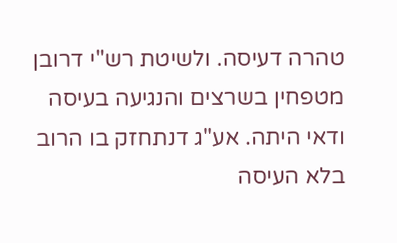טהרה דעיסה. ולשיטת רש"י דרובן מטפחין בשרצים והנגיעה בעיסה ודאי היתה. אע"ג דנתחזק בו הרוב בלא העיסה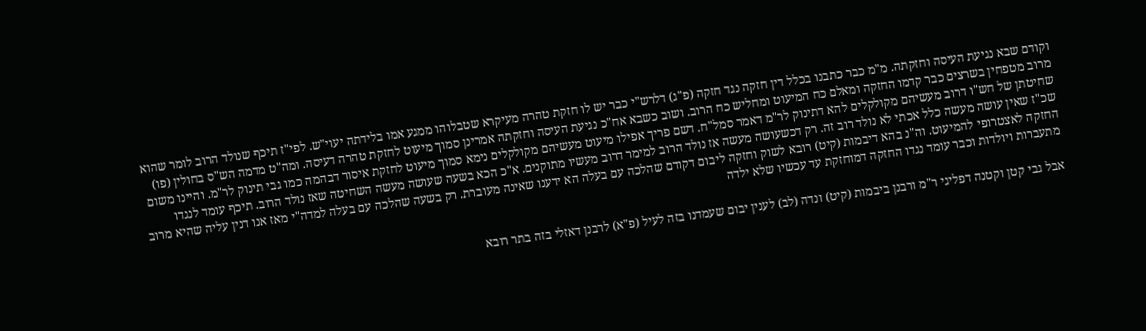וקודם שבא נגיעת העיסה וחזקתה. מ"מ כבר כתבנו בכלל דין חזקה נגד חזקה (פ"ג) דלרש"י כבר יש לו חזקת טהרה מעיקרא שטבלוהו ממגע אמו בלידתה יעוי"ש. לפי"ז תיכף שנולד הרוב לומר שהוא מרוב מטפחין בשרצים כבר קדמו החזקה ומאלם כח המיעוט ומחליש כח הרוב. ושוב כשבא אח"כ נגיעת העיסה וחזקתה אמרינן סמוך מיעוט לחזקת טהרה דעיסה. ומה"ט מדמה הש"ס בחולין (פו) שחיטתן של חש"ו דרוב מעשיהם מקולקלים להא דתינוק לר"מ דאמר סמל"ח. דשם פריך אפילו מיעוט מעשיהם מקולקלים נימא סמוך מיעוט לחזקת איסור דבהמה כמו גבי תינוק לר"מ. והיינו משום שכ"ז שאין עושה מעשה כלל אכתי לא נולד רוב זה. רק דכשעושה מעשה אז נולד הרוב למימר דרוב מעשיו מתוקנים. א"כ הכא בשעה שעושה מעשה השחיטה שאז נולד הרוב. תיכף עומד לנגדו החזקה לאצטרופי להמיעוט. וה"נ בהא דיבמות (קיט) רובא לשוק וחזקה ליבום דקודם שהלכה עם בעלה הא ידענו שאינה מעוברת. רק בשעה שהלכה עם בעלה למדה"י מאז אנו דנין עליה שהיא מרוב מתעברות ויולדות וכבר עומד נגדו החזקה דמוחזקת עד עכשיו שלא ילדה

אבל גבי קטן וקטנה דפליגי ר"מ ורבנן ביבמות (קיט) ונדה (לב) לענין יבום שעמדנו בזה לעיל (פ"א) לרבנן דאזלי בזה בתר רובא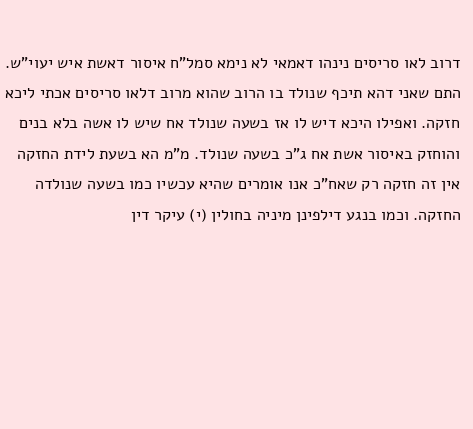דרוב לאו סריסים נינהו דאמאי לא נימא סמל"ח איסור דאשת איש יעוי"ש. התם שאני דהא תיכף שנולד בו הרוב שהוא מרוב דלאו סריסים אכתי ליכא חזקה. ואפילו היכא דיש לו אז בשעה שנולד אח שיש לו אשה בלא בנים והוחזק באיסור אשת אח ג"כ בשעה שנולד. מ"מ הא בשעת לידת החזקה אין זה חזקה רק שאח"כ אנו אומרים שהיא עכשיו כמו בשעה שנולדה החזקה. וכמו בנגע דילפינן מיניה בחולין (י) עיקר דין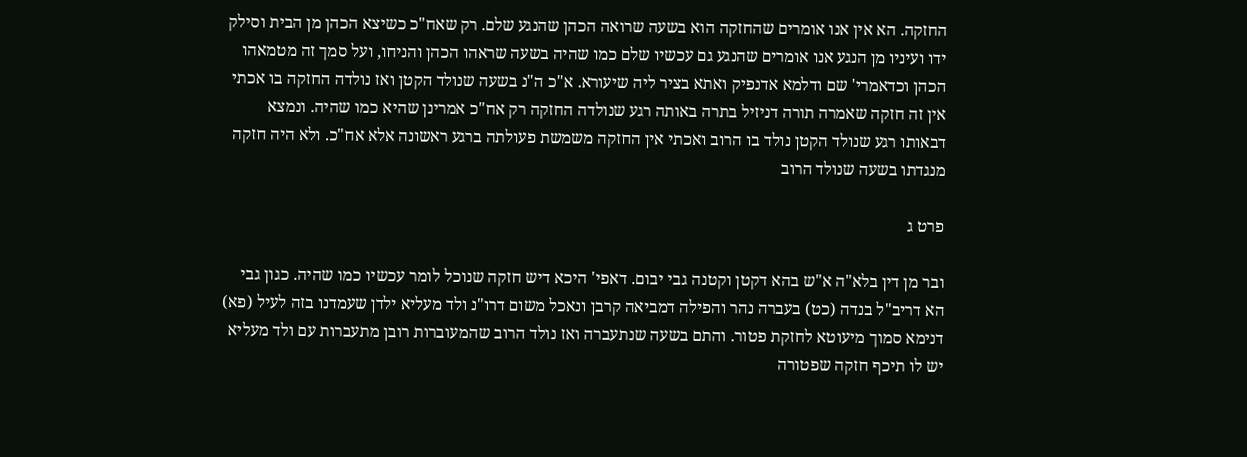החזקה. הא אין אנו אומרים שהחזקה הוא בשעה שרואה הכהן שהנגע שלם. רק שאח"כ כשיצא הכהן מן הבית וסילק ידו ועיניו מן הנגע אנו אומרים שהנגע גם עכשיו שלם כמו שהיה בשעה שראהו הכהן והניחו, ועל סמך זה מטמאהו הכהן וכדאמרי' שם ודלמא אדנפיק ואתא בציר ליה שיעורא. א"כ ה"נ בשעה שנולד הקטן ואז נולדה החזקה בו אכתי אין זה חזקה שאמרה תורה דניזיל בתרה באותה רגע שנולדה החזקה רק אח"כ אמרינן שהיא כמו שהיה. ונמצא דבאותו רגע שנולד הקטן נולד בו הרוב ואכתי אין החזקה משמשת פעולתה ברגע ראשונה אלא אח"כ. ולא היה חזקה מנגדתו בשעה שנולד הרוב

פרט ג

ובר מן דין בלא"ה א"ש בהא דקטן וקטנה גבי יבום. דאפי' היכא דיש חזקה שנוכל לומר עכשיו כמו שהיה. כגון גבי הא דריב"ל בנדה (כט) בעברה נהר והפילה דמביאה קרבן ונאכל משום דרו"נ ולד מעליא ילדן שעמדנו בזה לעיל (פא) דנימא סמוך מיעוטא לחזקת פטור. והתם בשעה שנתעברה ואז נולד הרוב שהמעוברות רובן מתעברות עם ולד מעליא יש לו תיכף חזקה שפטורה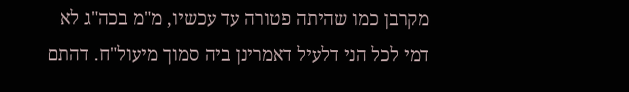מקרבן כמו שהיתה פטורה עד עכשיו, מ"מ בכה"ג לא דמי לכל הני דלעיל דאמרינן ביה סמוך מיעול"ח. דהתם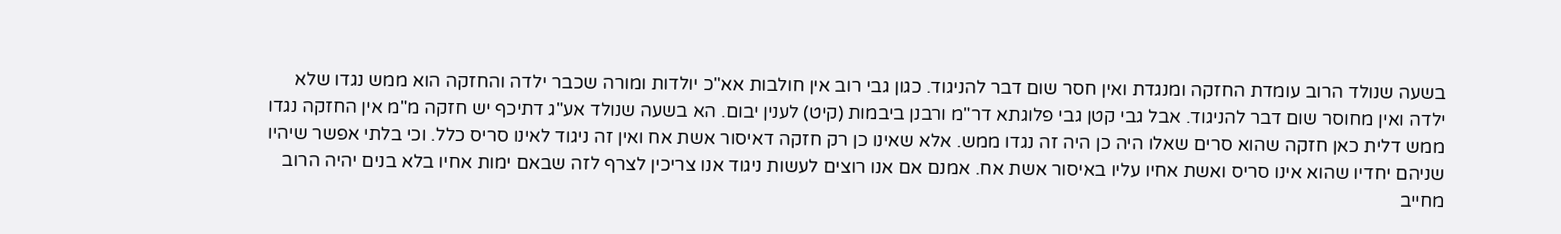בשעה שנולד הרוב עומדת החזקה ומנגדת ואין חסר שום דבר להניגוד. כגון גבי רוב אין חולבות אא"כ יולדות ומורה שכבר ילדה והחזקה הוא ממש נגדו שלא ילדה ואין מחוסר שום דבר להניגוד. אבל גבי קטן גבי פלוגתא דר"מ ורבנן ביבמות (קיט) לענין יבום. הא בשעה שנולד אע"ג דתיכף יש חזקה מ"מ אין החזקה נגדו ממש דלית כאן חזקה שהוא סרים שאלו היה כן היה זה נגדו ממש. אלא שאינו כן רק חזקה דאיסור אשת אח ואין זה ניגוד לאינו סריס כלל. וכי בלתי אפשר שיהיו שניהם יחדיו שהוא אינו סריס ואשת אחיו עליו באיסור אשת אח. אמנם אם אנו רוצים לעשות ניגוד אנו צריכין לצרף לזה שבאם ימות אחיו בלא בנים יהיה הרוב מחייב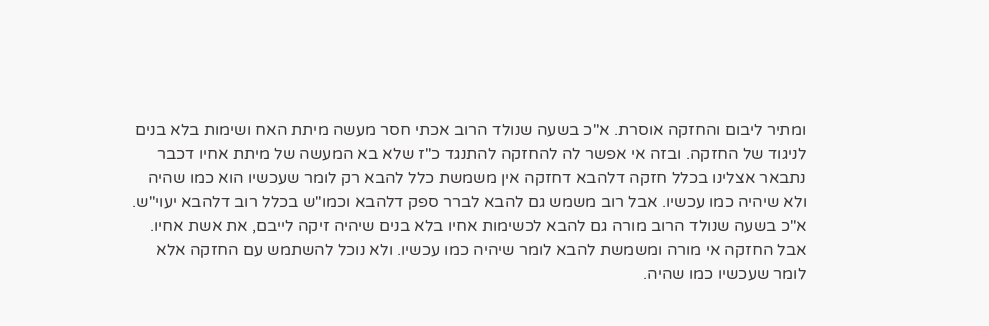ומתיר ליבום והחזקה אוסרת. א"כ בשעה שנולד הרוב אכתי חסר מעשה מיתת האח ושימות בלא בנים לניגוד של החזקה. ובזה אי אפשר לה להחזקה להתנגד כ"ז שלא בא המעשה של מיתת אחיו דכבר נתבאר אצלינו בכלל חזקה דלהבא דחזקה אין משמשת כלל להבא רק לומר שעכשיו הוא כמו שהיה ולא שיהיה כמו עכשיו. אבל רוב משמש גם להבא לברר ספק דלהבא וכמו"ש בכלל רוב דלהבא יעוי"ש. א"כ בשעה שנולד הרוב מורה גם להבא לכשימות אחיו בלא בנים שיהיה זיקה לייבם, את אשת אחיו. אבל החזקה אי מורה ומשמשת להבא לומר שיהיה כמו עכשיו. ולא נוכל להשתמש עם החזקה אלא לומר שעכשיו כמו שהיה.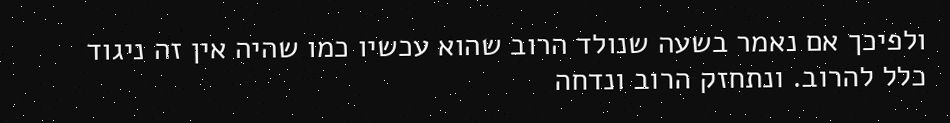ולפיכך אם נאמר בשעה שנולד הרוב שהוא עכשיו כמו שהיה אין זה ניגוד כלל להרוב. ונתחזק הרוב ונדחה